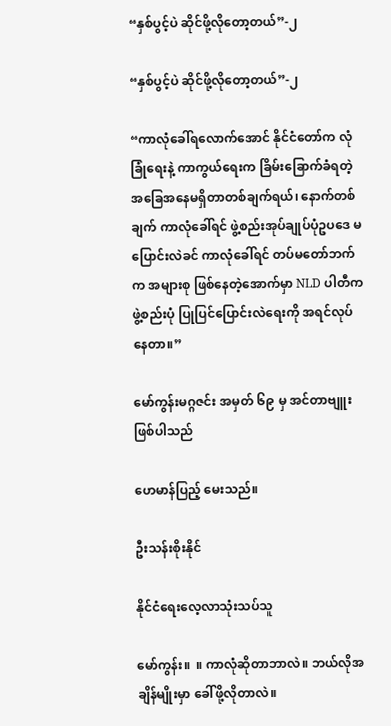“နှစ်ပွင့်ပဲ ဆိုင်ဖို့လိုတော့တယ်”-၂

“နှစ်ပွင့်ပဲ ဆိုင်ဖို့လိုတော့တယ်”-၂

“ကာလုံခေါ်ရလောက်အောင် နိုင်ငံတော်က လုံခြုံရေးနဲ့ ကာကွယ်ရေးက ခြိမ်းခြောက်ခံရတဲ့ အခြေအနေမရှိတာတစ်ချက်ရယ်၊ နောက်တစ်ချက် ကာလုံခေါ်ရင် ဖွဲ့စည်းအုပ်ချုပ်ပုံဥပဒေ မပြောင်းလဲခင် ကာလုံခေါ်ရင် တပ်မတော်ဘက်က အများစု ဖြစ်နေတဲ့အောက်မှာ NLD ပါတီက ဖွဲ့စည်းပုံ ပြုပြင်ပြောင်းလဲရေးကို အရင်လုပ်နေတာ။”

မော်ကွန်းမဂ္ဂဇင်း အမှတ် ၆၉ မှ အင်တာဗျူးဖြစ်ပါသည်

ဟေမာန်ပြည့် မေးသည်။

ဦးသန်းစိုးနိုင်

နိုင်ငံရေးလေ့လာသုံးသပ်သူ

မော်ကွန်း။  ။ ကာလုံဆိုတာဘာလဲ။ ဘယ်လိုအချိန်မျိုးမှာ ခေါ်ဖို့လိုတာလဲ။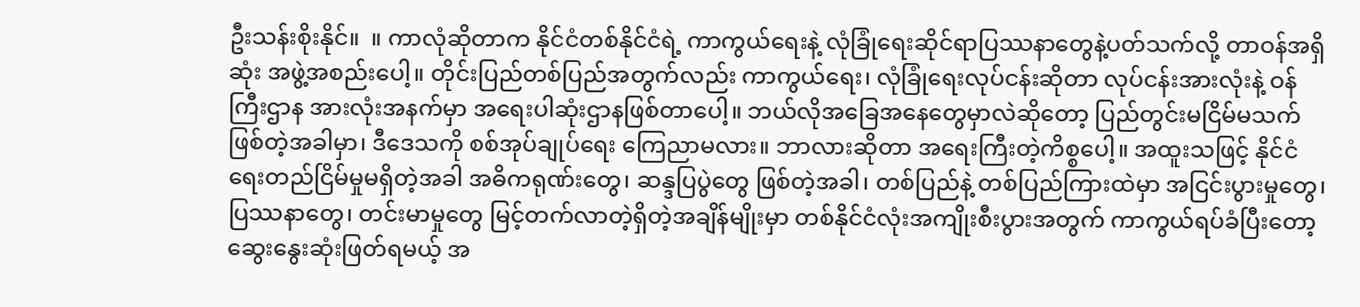ဦးသန်းစိုးနိုင်။  ။ ကာလုံဆိုတာက နိုင်ငံတစ်နိုင်ငံရဲ့ ကာကွယ်ရေးနဲ့ လုံခြုံရေးဆိုင်ရာပြဿနာတွေနဲ့ပတ်သက်လို့ တာဝန်အရှိဆုံး အဖွဲ့အစည်းပေါ့။ တိုင်းပြည်တစ်ပြည်အတွက်လည်း ကာကွယ်ရေး၊ လုံခြုံရေးလုပ်ငန်းဆိုတာ လုပ်ငန်းအားလုံးနဲ့ ဝန်ကြီးဌာန အားလုံးအနက်မှာ အရေးပါဆုံးဌာနဖြစ်တာပေါ့။ ဘယ်လိုအခြေအနေတွေမှာလဲဆိုတော့ ပြည်တွင်းမငြိမ်မသက် ဖြစ်တဲ့အခါမှာ၊ ဒီဒေသကို စစ်အုပ်ချုပ်ရေး ကြေညာမလား။ ဘာလားဆိုတာ အရေးကြီးတဲ့ကိစ္စပေါ့။ အထူးသဖြင့် နိုင်ငံရေးတည်ငြိမ်မှုမရှိတဲ့အခါ အဓိကရုဏ်းတွေ၊ ဆန္ဒပြပွဲတွေ ဖြစ်တဲ့အခါ၊ တစ်ပြည်နဲ့ တစ်ပြည်ကြားထဲမှာ အငြင်းပွားမှုတွေ၊ ပြဿနာတွေ၊ တင်းမာမှုတွေ မြင့်တက်လာတဲ့ရှိတဲ့အချိန်မျိုးမှာ တစ်နိုင်ငံလုံးအကျိုးစီးပွားအတွက် ကာကွယ်ရပ်ခံပြီးတော့ ဆွေးနွေးဆုံးဖြတ်ရမယ့် အ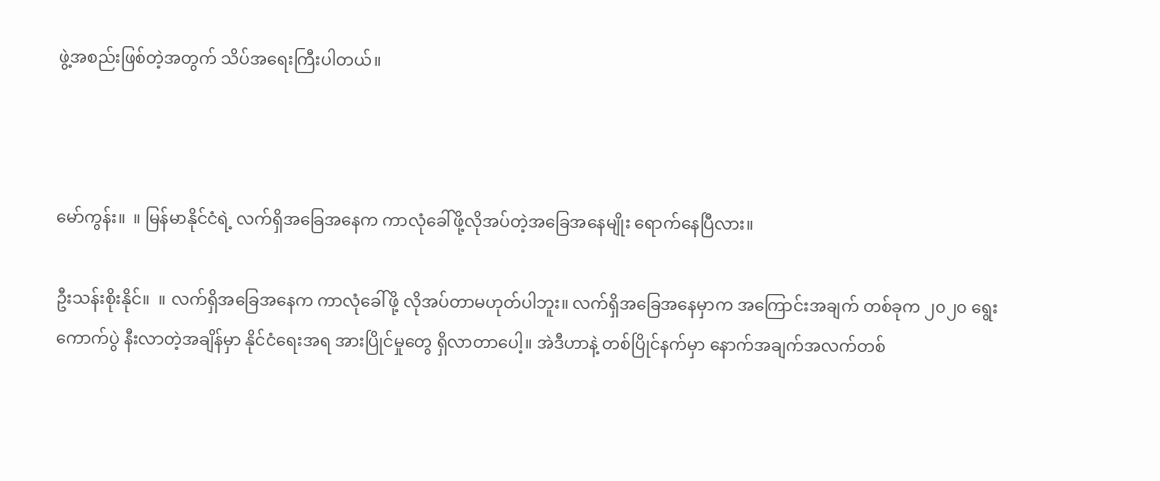ဖွဲ့အစည်းဖြစ်တဲ့အတွက် သိပ်အရေးကြီးပါတယ်။



မော်ကွန်း။  ။ မြန်မာနိုင်ငံရဲ့ လက်ရှိအခြေအနေက ကာလုံခေါ်ဖို့လိုအပ်တဲ့အခြေအနေမျိုး ရောက်နေပြီလား။

ဦးသန်းစိုးနိုင်။  ။ လက်ရှိအခြေအနေက ကာလုံခေါ်ဖို့ လိုအပ်တာမဟုတ်ပါဘူး။ လက်ရှိအခြေအနေမှာက အကြောင်းအချက် တစ်ခုက ၂၀၂၀ ရွေးကောက်ပွဲ နီးလာတဲ့အချိန်မှာ နိုင်ငံရေးအရ အားပြိုင်မှုတွေ ရှိလာတာပေါ့။ အဲဒီဟာနဲ့ တစ်ပြိုင်နက်မှာ နောက်အချက်အလက်တစ်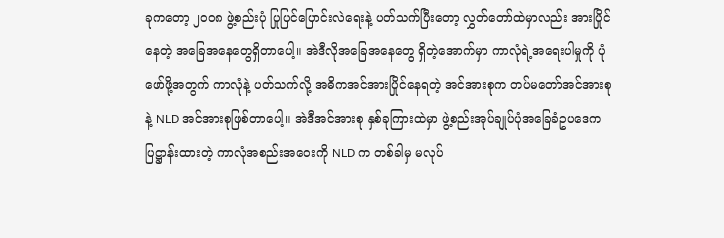ခုကတော့ ၂၀ဝ၈ ဖွဲ့စည်းပုံ ပြုပြင်ပြောင်းလဲရေးနဲ့ ပတ်သက်ပြီးတော့ လွှတ်တော်ထဲမှာလည်း အားပြိုင်နေတဲ့ အခြေအနေတွေရှိတာပေါ့။ အဲဒီလိုအခြေအနေတွေ ရှိတဲ့အောက်မှာ ကာလုံရဲ့အရေးပါမှုကို ပုံဖော်ဖို့အတွက် ကာလုံနဲ့ ပတ်သက်လို့ အဓိကအင်အားပြိုင်နေရတဲ့ အင်အားစုက တပ်မတော်အင်အားစုနဲ့ NLD အင်အားစုဖြစ်တာပေါ့။ အဲဒီအင်အားစု နှစ်ခုကြားထဲမှာ ဖွဲ့စည်းအုပ်ချုပ်ပုံအခြေခံဥပဒေက ပြဋ္ဌာန်းထားတဲ့ ကာလုံအစည်းအဝေးကို NLD က တစ်ခါမှ မလုပ်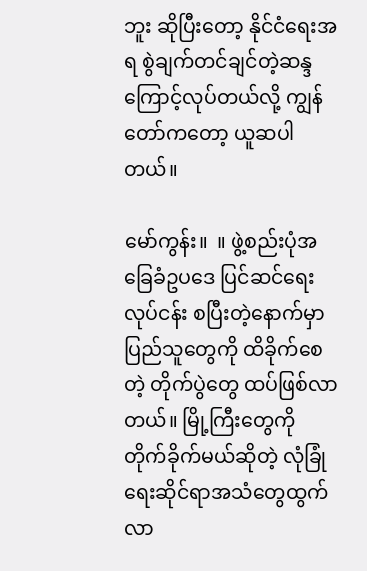ဘူး ဆိုပြီးတော့ နိုင်ငံရေးအရ စွဲချက်တင်ချင်တဲ့ဆန္ဒကြောင့်လုပ်တယ်လို့ ကျွန်တော်ကတော့ ယူဆပါတယ်။

မော်ကွန်း။  ။ ဖွဲ့စည်းပုံအခြေခံဥပဒေ ပြင်ဆင်ရေးလုပ်ငန်း စပြီးတဲ့နောက်မှာ ပြည်သူတွေကို ထိခိုက်စေတဲ့ တိုက်ပွဲတွေ ထပ်ဖြစ်လာတယ်။ မြို့ကြီးတွေကို တိုက်ခိုက်မယ်ဆိုတဲ့ လုံခြုံရေးဆိုင်ရာအသံတွေထွက်လာ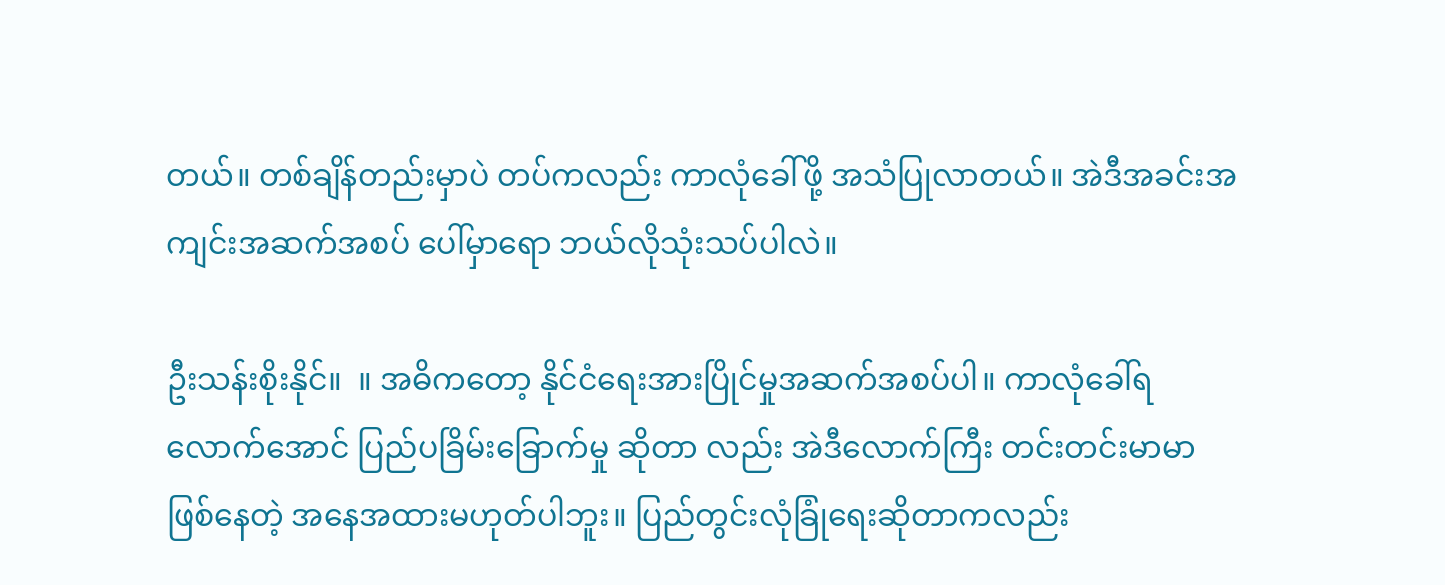တယ်။ တစ်ချိန်တည်းမှာပဲ တပ်ကလည်း ကာလုံခေါ်ဖို့ အသံပြုလာတယ်။ အဲဒီအခင်းအကျင်းအဆက်အစပ် ပေါ်မှာရော ဘယ်လိုသုံးသပ်ပါလဲ။

ဦးသန်းစိုးနိုင်။  ။ အဓိကတော့ နိုင်ငံရေးအားပြိုင်မှုအဆက်အစပ်ပါ။ ကာလုံခေါ်ရလောက်အောင် ပြည်ပခြိမ်းခြောက်မှု ဆိုတာ လည်း အဲဒီလောက်ကြီး တင်းတင်းမာမာဖြစ်နေတဲ့ အနေအထားမဟုတ်ပါဘူး။ ပြည်တွင်းလုံခြုံရေးဆိုတာကလည်း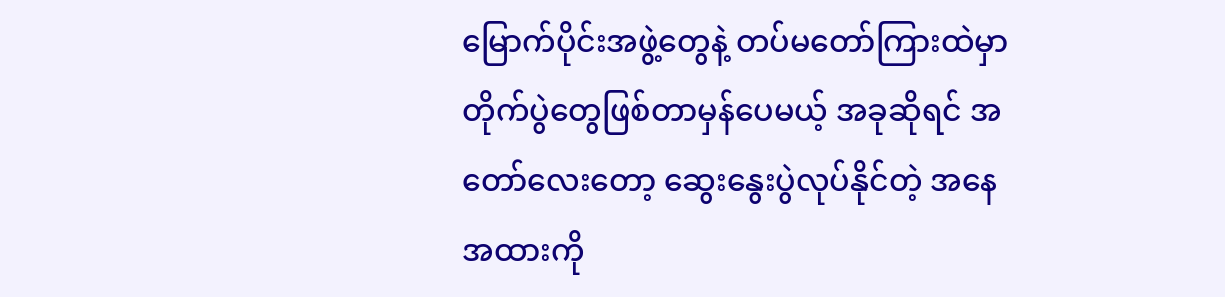မြောက်ပိုင်းအဖွဲ့တွေနဲ့ တပ်မတော်ကြားထဲမှာ တိုက်ပွဲတွေဖြစ်တာမှန်ပေမယ့် အခုဆိုရင် အတော်လေးတော့ ဆွေးနွေးပွဲလုပ်နိုင်တဲ့ အနေအထားကို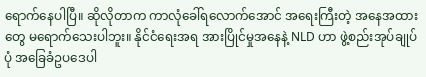ရောက်နေပါပြီ။ ဆိုလိုတာက ကာလုံခေါ်ရလောက်အောင် အရေးကြီးတဲ့ အနေအထားတွေ မရောက်သေးပါဘူး။ နိုင်ငံရေးအရ အားပြိုင်မှုအနေနဲ့ NLD ဟာ ဖွဲ့စည်းအုပ်ချုပ်ပုံ အခြေခံဥပဒေပါ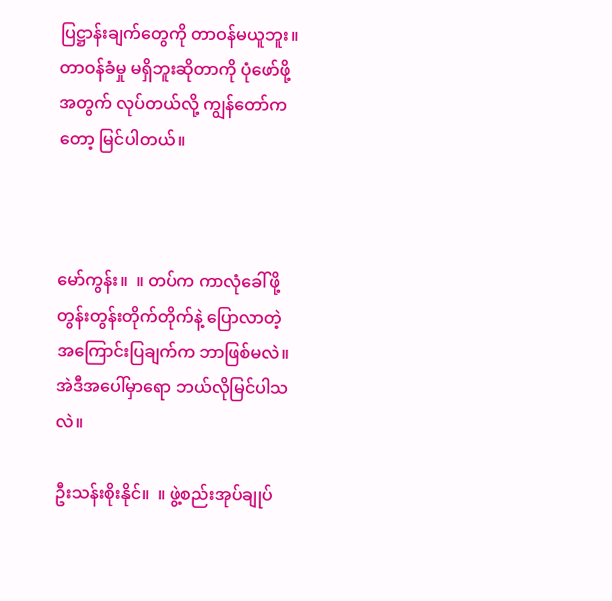ပြဋ္ဌာန်းချက်တွေကို တာဝန်မယူဘူး။ တာဝန်ခံမှု မရှိဘူးဆိုတာကို ပုံဖော်ဖို့အတွက် လုပ်တယ်လို့ ကျွန်တော်ကတော့ မြင်ပါတယ်။



မော်ကွန်း။  ။ တပ်က ကာလုံခေါ်ဖို့ တွန်းတွန်းတိုက်တိုက်နဲ့ ပြောလာတဲ့ အကြောင်းပြချက်က ဘာဖြစ်မလဲ။ အဲဒီအပေါ်မှာရော ဘယ်လိုမြင်ပါသလဲ။

ဦးသန်းစိုးနိုင်။  ။ ဖွဲ့စည်းအုပ်ချုပ်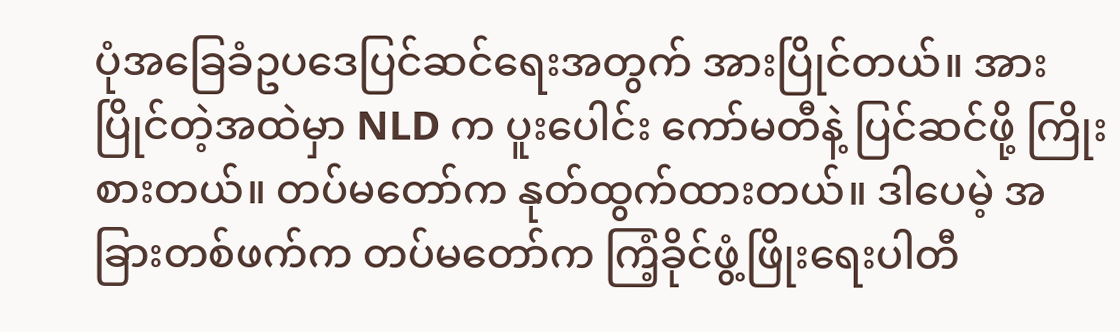ပုံအခြေခံဥပဒေပြင်ဆင်ရေးအတွက် အားပြိုင်တယ်။ အားပြိုင်တဲ့အထဲမှာ NLD က ပူးပေါင်း ကော်မတီနဲ့ ပြင်ဆင်ဖို့ ကြိုးစားတယ်။ တပ်မတော်က နုတ်ထွက်ထားတယ်။ ဒါပေမဲ့ အခြားတစ်ဖက်က တပ်မတော်က ကြံ့ခိုင်ဖွံ့ဖြိုးရေးပါတီ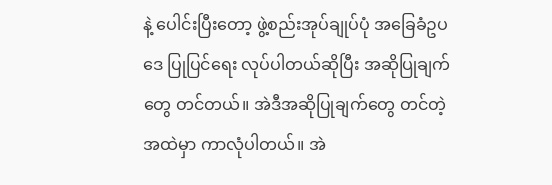နဲ့ ပေါင်းပြီးတော့ ဖွဲ့စည်းအုပ်ချုပ်ပုံ အခြေခံဥပဒေ ပြုပြင်ရေး လုပ်ပါတယ်ဆိုပြီး အဆိုပြုချက်တွေ တင်တယ်။ အဲဒီအဆိုပြုချက်တွေ တင်တဲ့အထဲမှာ ကာလုံပါတယ်။ အဲ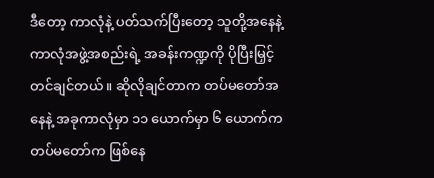ဒီတော့ ကာလုံနဲ့ ပတ်သက်ပြီးတော့ သူတို့အနေနဲ့ ကာလုံအဖွဲ့အစည်းရဲ့ အခန်းကဏ္ဍကို ပိုပြီးမြှင့်တင်ချင်တယ်။ ဆိုလိုချင်တာက တပ်မတော်အနေနဲ့ အခုကာလုံမှာ ၁၁ ယောက်မှာ ၆ ယောက်က တပ်မတော်က ဖြစ်နေ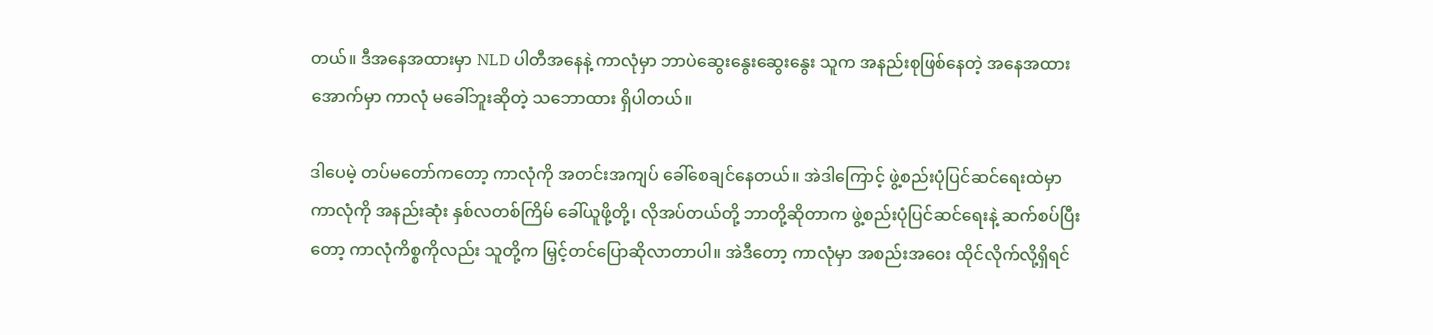တယ်။ ဒီအနေအထားမှာ NLD ပါတီအနေနဲ့ ကာလုံမှာ ဘာပဲဆွေးနွေးဆွေးနွေး သူက အနည်းစုဖြစ်နေတဲ့ အနေအထားအောက်မှာ ကာလုံ မခေါ်ဘူးဆိုတဲ့ သဘောထား ရှိပါတယ်။

ဒါပေမဲ့ တပ်မတော်ကတော့ ကာလုံကို အတင်းအကျပ် ခေါ်စေချင်နေတယ်။ အဲဒါကြောင့် ဖွဲ့စည်းပုံပြင်ဆင်ရေးထဲမှာ ကာလုံကို အနည်းဆုံး နှစ်လတစ်ကြိမ် ခေါ်ယူဖို့တို့၊ လိုအပ်တယ်တို့ ဘာတို့ဆိုတာက ဖွဲ့စည်းပုံပြင်ဆင်ရေးနဲ့ ဆက်စပ်ပြီးတော့ ကာလုံကိစ္စကိုလည်း သူတို့က မြှင့်တင်ပြောဆိုလာတာပါ။ အဲဒီတော့ ကာလုံမှာ အစည်းအဝေး ထိုင်လိုက်လို့ရှိရင်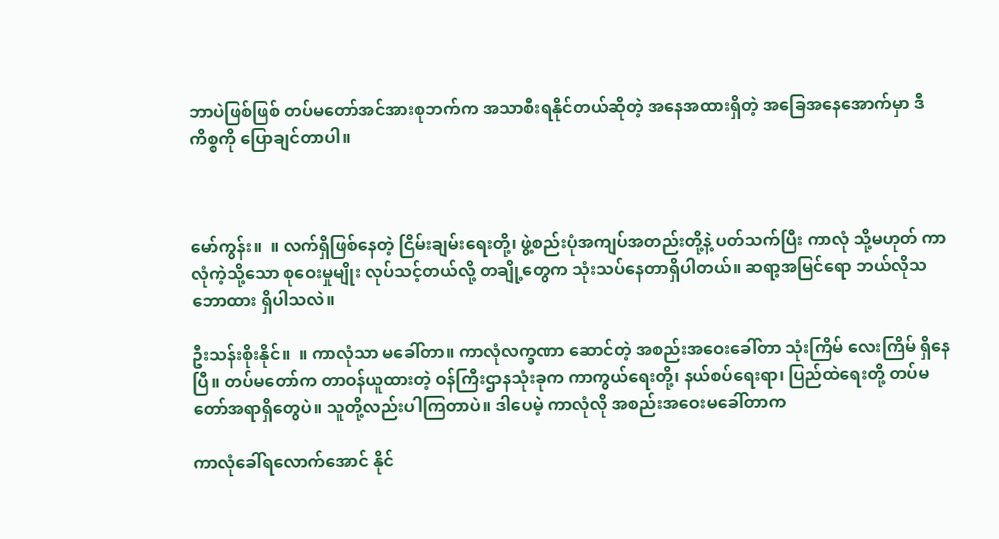ဘာပဲဖြစ်ဖြစ် တပ်မတော်အင်အားစုဘက်က အသာစီးရနိုင်တယ်ဆိုတဲ့ အနေအထားရှိတဲ့ အခြေအနေအောက်မှာ ဒီကိစ္စကို ပြောချင်တာပါ။



မော်ကွန်း။  ။ လက်ရှိဖြစ်နေတဲ့ ငြိမ်းချမ်းရေးတို့၊ ဖွဲ့စည်းပုံအကျပ်အတည်းတို့နဲ့ ပတ်သက်ပြီး ကာလုံ သို့မဟုတ် ကာလုံကဲ့သို့သော စုဝေးမှုမျိုး လုပ်သင့်တယ်လို့ တချို့တွေက သုံးသပ်နေတာရှိပါတယ်။ ဆရာ့အမြင်ရော ဘယ်လိုသဘောထား ရှိပါသလဲ။

ဦးသန်းစိုးနိုင်။  ။ ကာလုံသာ မခေါ်တာ။ ကာလုံလက္ခဏာ ဆောင်တဲ့ အစည်းအဝေးခေါ်တာ သုံးကြိမ် လေးကြိမ် ရှိနေပြီ။ တပ်မတော်က တာဝန်ယူထားတဲ့ ဝန်ကြီးဌာနသုံးခုက ကာကွယ်ရေးတို့၊ နယ်စပ်ရေးရာ၊ ပြည်ထဲရေးတို့ တပ်မတော်အရာရှိတွေပဲ။ သူတို့လည်းပါကြတာပဲ။ ဒါပေမဲ့ ကာလုံလို အစည်းအဝေးမခေါ်တာက

ကာလုံခေါ်ရလောက်အောင် နိုင်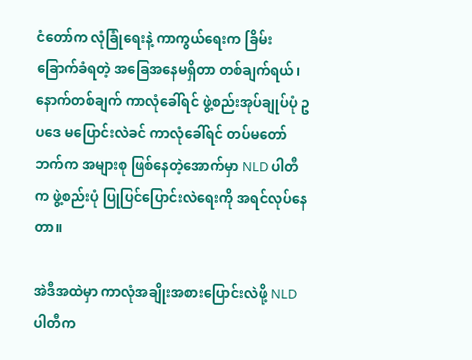ငံတော်က လုံခြုံရေးနဲ့ ကာကွယ်ရေးက ခြိမ်းခြောက်ခံရတဲ့ အခြေအနေမရှိတာ တစ်ချက်ရယ်၊ နောက်တစ်ချက် ကာလုံခေါ်ရင် ဖွဲ့စည်းအုပ်ချုပ်ပုံ ဥပဒေ မပြောင်းလဲခင် ကာလုံခေါ်ရင် တပ်မတော်ဘက်က အများစု ဖြစ်နေတဲ့အောက်မှာ NLD ပါတီက ဖွဲ့စည်းပုံ ပြုပြင်ပြောင်းလဲရေးကို အရင်လုပ်နေတာ။

အဲဒီအထဲမှာ ကာလုံအချိုးအစားပြောင်းလဲဖို့ NLD ပါတီက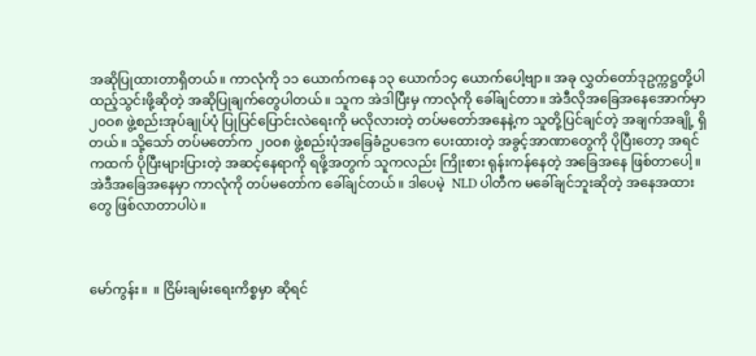အဆိုပြုထားတာရှိတယ်။ ကာလုံကို ၁၁ ယောက်ကနေ ၁၃ ယောက်၁၄ ယောက်ပေါ့ဗျာ။ အခု လွှတ်တော်ဒုဥက္ကဋ္ဌတို့ပါ ထည့်သွင်းဖို့ဆိုတဲ့ အဆိုပြုချက်တွေပါတယ်။ သူက အဲဒါပြီးမှ ကာလုံကို ခေါ်ချင်တာ။ အဲဒီလိုအခြေအနေအောက်မှာ ၂၀ဝ၈ ဖွဲ့စည်းအုပ်ချုပ်ပုံ ပြုပြင်ပြောင်းလဲရေးကို မလိုလားတဲ့ တပ်မတော်အနေနဲ့က သူတို့ပြင်ချင်တဲ့ အချက်အချို့ ရှိတယ်။ သို့သော် တပ်မတော်က ၂၀ဝ၈ ဖွဲ့စည်းပုံအခြေခံဥပဒေက ပေးထားတဲ့ အခွင့်အာဏာတွေကို ပိုပြီးတော့ အရင်ကထက် ပိုပြီးများပြားတဲ့ အဆင့်နေရာကို ရဖို့အတွက် သူကလည်း ကြိုးစား ရုန်းကန်နေတဲ့ အခြေအနေ ဖြစ်တာပေါ့။ အဲဒီအခြေအနေမှာ ကာလုံကို တပ်မတော်က ခေါ်ချင်တယ်။ ဒါပေမဲ့  NLD ပါတီက မခေါ်ချင်ဘူးဆိုတဲ့ အနေအထားတွေ ဖြစ်လာတာပါပဲ။



မော်ကွန်း။  ။ ငြိမ်းချမ်းရေးကိစ္စမှာ ဆိုရင်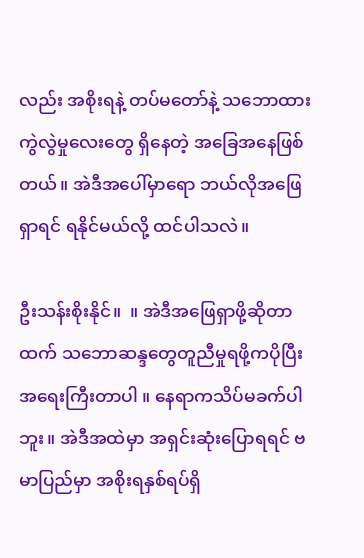လည်း အစိုးရနဲ့ တပ်မတော်နဲ့ သဘောထားကွဲလွဲမှုလေးတွေ ရှိနေတဲ့ အခြေအနေဖြစ်တယ်။ အဲဒီအပေါ်မှာရော ဘယ်လိုအဖြေရှာရင် ရနိုင်မယ်လို့ ထင်ပါသလဲ။

ဦးသန်းစိုးနိုင်။  ။ အဲဒီအဖြေရှာဖို့ဆိုတာထက် သဘောဆန္ဒတွေတူညီမှုရဖို့ကပိုပြီးအရေးကြီးတာပါ ။ နေရာကသိပ်မခက်ပါဘူး။ အဲဒီအထဲမှာ အရှင်းဆုံးပြောရရင် ဗမာပြည်မှာ အစိုးရနှစ်ရပ်ရှိ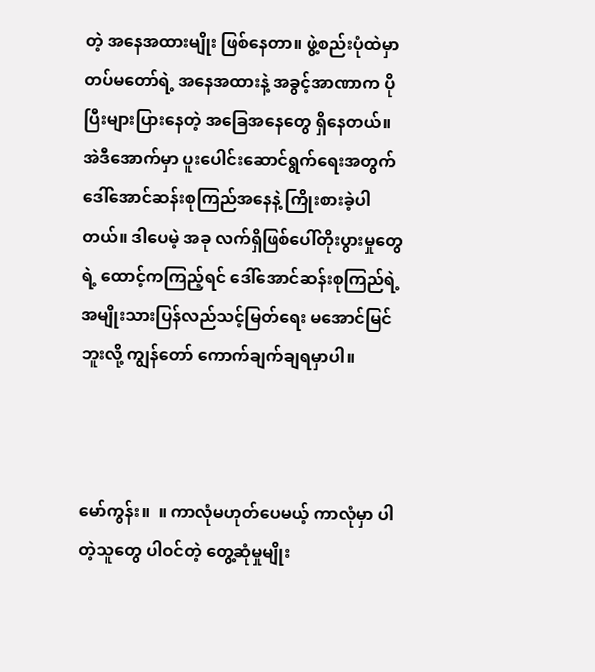တဲ့ အနေအထားမျိုး ဖြစ်နေတာ။ ဖွဲ့စည်းပုံထဲမှာ တပ်မတော်ရဲ့ အနေအထားနဲ့ အခွင့်အာဏာက ပိုပြီးများပြားနေတဲ့ အခြေအနေတွေ ရှိနေတယ်။ အဲဒီအောက်မှာ ပူးပေါင်းဆောင်ရွက်ရေးအတွက် ဒေါ်အောင်ဆန်းစုကြည်အနေနဲ့ ကြိုးစားခဲ့ပါတယ်။ ဒါပေမဲ့ အခု လက်ရှိဖြစ်ပေါ်တိုးပွားမှုတွေရဲ့ ထောင့်ကကြည့်ရင် ဒေါ်အောင်ဆန်းစုကြည်ရဲ့ အမျိုးသားပြန်လည်သင့်မြတ်ရေး မအောင်မြင်ဘူးလို့ ကျွန်တော် ကောက်ချက်ချရမှာပါ။



မော်ကွန်း။  ။ ကာလုံမဟုတ်ပေမယ့် ကာလုံမှာ ပါတဲ့သူတွေ ပါဝင်တဲ့ တွေ့ဆုံမှုမျိုး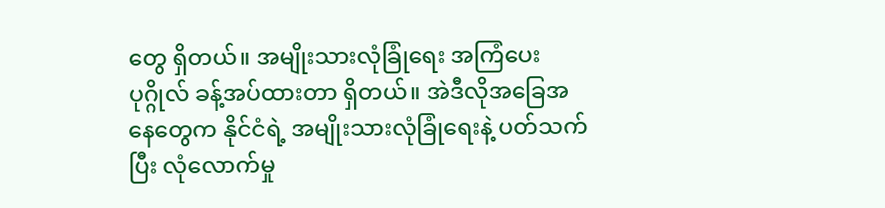တွေ ရှိတယ်။ အမျိုးသားလုံခြုံရေး အကြံပေးပုဂ္ဂိုလ် ခန့်အပ်ထားတာ ရှိတယ်။ အဲဒီလိုအခြေအနေတွေက နိုင်ငံရဲ့ အမျိုးသားလုံခြုံရေးနဲ့ ပတ်သက်ပြီး လုံလောက်မှု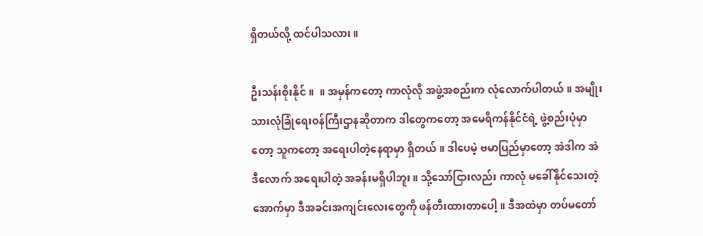ရှိတယ်လို့ ထင်ပါသလား။

ဦးသန်းစိုးနိုင်။  ။ အမှန်ကတော့ ကာလုံလို အဖွဲ့အစည်းက လုံလောက်ပါတယ်။ အမျိုးသားလုံခြုံရေးဝန်ကြီးဌာနဆိုတာက ဒါတွေကတော့ အမေရိကန်နိုင်ငံရဲ့ ဖွဲ့စည်းပုံမှာတော့ သူကတော့ အရေးပါတဲ့နေရာမှာ ရှိတယ်။ ဒါပေမဲ့ ဗမာပြည်မှာတော့ အဲဒါက အဲဒီလောက် အရေးပါတဲ့ အခန်းမရှိပါဘူး။ သို့သော်ငြားလည်း ကာလုံ မခေါ်နိုင်သေးတဲ့ အောက်မှာ ဒီအခင်းအကျင်းလေးတွေကို ဖန်တီးထားတာပေါ့။ ဒီအထဲမှာ တပ်မတော်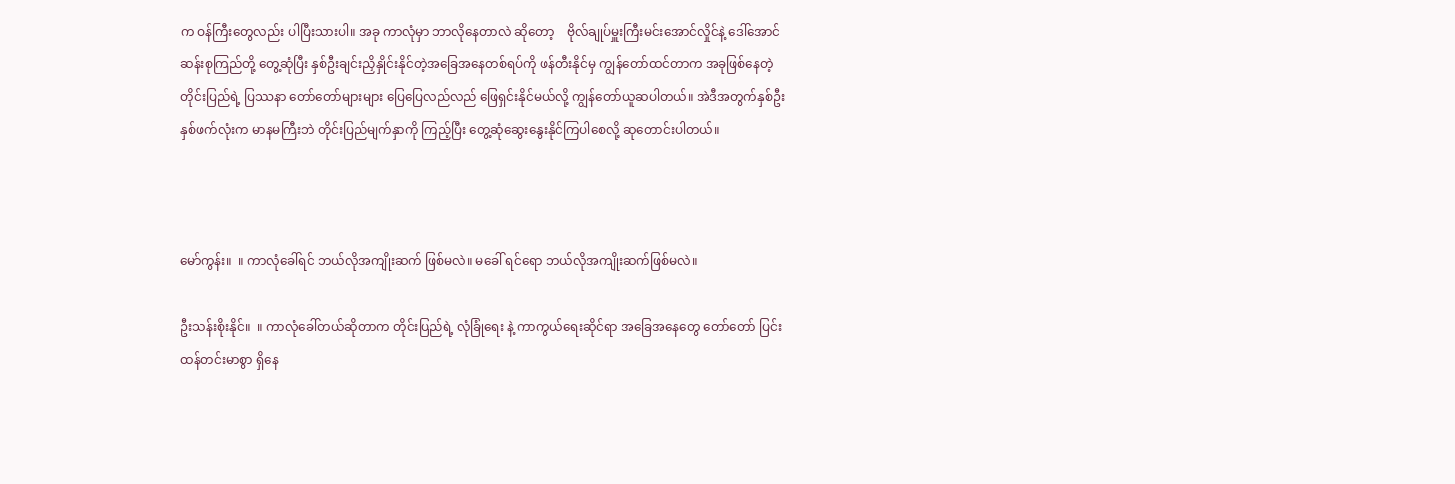က ဝန်ကြီးတွေလည်း ပါပြီးသားပါ။ အခု ကာလုံမှာ ဘာလိုနေတာလဲ ဆိုတော့    ဗိုလ်ချုပ်မှူးကြီးမင်းအောင်လှိုင်နဲ့ ဒေါ်အောင်ဆန်းစုကြည်တို့ တွေ့ဆုံပြီး နှစ်ဦးချင်းညှိနှိုင်းနိုင်တဲ့အခြေအနေတစ်ရပ်ကို ဖန်တီးနိုင်မှ ကျွန်တော်ထင်တာက အခုဖြစ်နေတဲ့တိုင်းပြည်ရဲ့ ပြဿနာ တော်တော်များများ ပြေပြေလည်လည် ဖြေရှင်းနိုင်မယ်လို့ ကျွန်တော်ယူဆပါတယ်။ အဲဒီအတွက်နှစ်ဦးနှစ်ဖက်လုံးက မာနမကြီးဘဲ တိုင်းပြည်မျက်နှာကို ကြည့်ပြီး တွေ့ဆုံဆွေးနွေးနိုင်ကြပါစေလို့ ဆုတောင်းပါတယ်။



မော်ကွန်း။  ။ ကာလုံခေါ်ရင် ဘယ်လိုအကျိုးဆက် ဖြစ်မလဲ။ မခေါ် ရင်ရော ဘယ်လိုအကျိုးဆက်ဖြစ်မလဲ။

ဦးသန်းစိုးနိုင်။  ။ ကာလုံခေါ်တယ်ဆိုတာက တိုင်းပြည်ရဲ့ လုံခြုံရေး နဲ့ ကာကွယ်ရေးဆိုင်ရာ အခြေအနေတွေ တော်တော် ပြင်းထန်တင်းမာစွာ ရှိနေ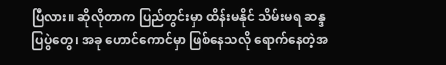ပြီလား။ ဆိုလိုတာက ပြည်တွင်းမှာ ထိန်းမနိုင် သိမ်းမရ ဆန္ဒပြပွဲတွေ၊ အခု ဟောင်ကောင်မှာ ဖြစ်နေသလို ရောက်နေတဲ့အ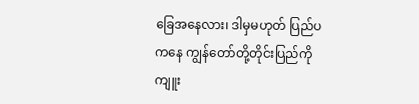ခြေအနေလား၊ ဒါမှမဟုတ် ပြည်ပကနေ ကျွန်တော်တို့တိုင်းပြည်ကို ကျူး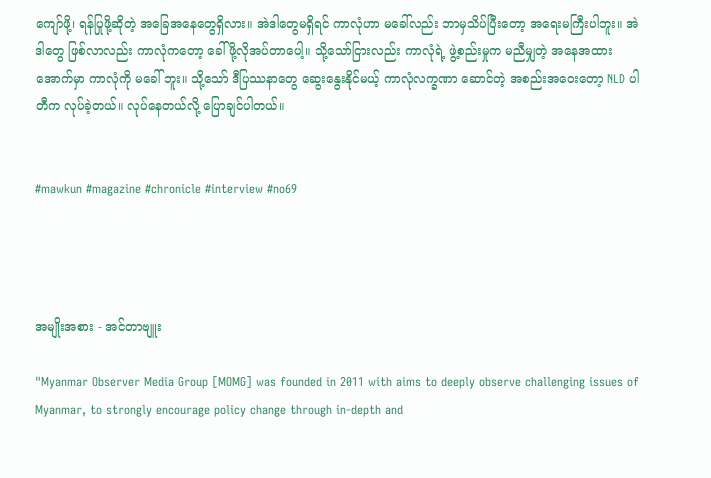ကျော်ဖို့၊ ရန်ပြုဖို့ဆိုတဲ့ အခြေအနေတွေရှိလား။ အဲဒါတွေမရှိရင် ကာလုံဟာ မခေါ်လည်း ဘာမှသိပ်ပြီးတော့ အရေးမကြီးပါဘူး။ အဲဒါတွေ ဖြစ်လာလည်း ကာလုံကတော့ ခေါ်ဖို့လိုအပ်တာပေါ့။ သို့သော်ငြားလည်း ကာလုံရဲ့ ဖွဲ့စည်းမှုက မညီမျှတဲ့ အနေအထားအောက်မှာ ကာလုံကို မခေါ် ဘူး။ သို့သော် ဒီပြဿနာတွေ ဆွေးနွေးနိုင်မယ့် ကာလုံလက္ခဏာ ဆောင်တဲ့ အစည်းအဝေးတော့ NLD ပါတီက လုပ်ခဲ့တယ်။ လုပ်နေတယ်လို့ ပြောချင်ပါတယ်။


#mawkun #magazine #chronicle #interview #no69




အမျိုးအစား - အင်တာဗျူး

"Myanmar Observer Media Group [MOMG] was founded in 2011 with aims to deeply observe challenging issues of Myanmar, to strongly encourage policy change through in-depth and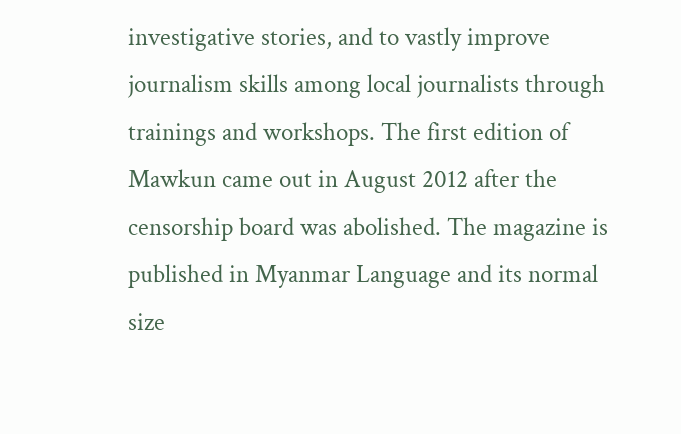investigative stories, and to vastly improve journalism skills among local journalists through trainings and workshops. The first edition of Mawkun came out in August 2012 after the censorship board was abolished. The magazine is published in Myanmar Language and its normal size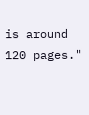is around 120 pages."